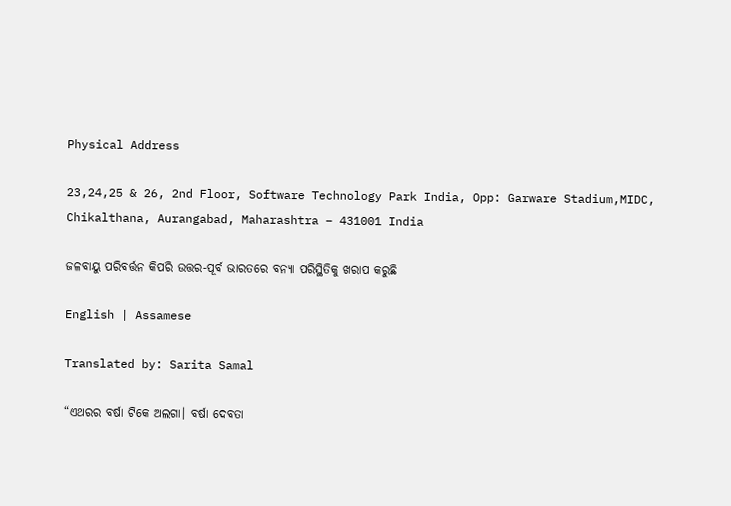Physical Address

23,24,25 & 26, 2nd Floor, Software Technology Park India, Opp: Garware Stadium,MIDC, Chikalthana, Aurangabad, Maharashtra – 431001 India

ଜଳବାୟୁ ପରିବର୍ତ୍ତନ କିପରି ଉତ୍ତର-ପୂର୍ବ ଭାରତରେ ବନ୍ୟା ପରିସ୍ଥିତିକୁ ଖରାପ କରୁଛି

English | Assamese

Translated by: Sarita Samal

“ଏଥରର ବର୍ଷା ଟିକେ ଅଲଗା। ବର୍ଷା ଦେବତା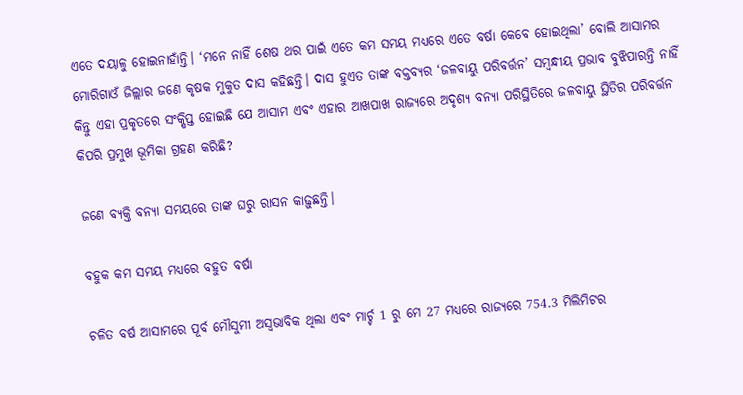ଏତେ ଦୟାଳୁ ହୋଇନାହାଁନ୍ତି। ‘ମନେ ନାହିଁ ଶେଷ ଥର ପାଇଁ ଏତେ କମ ସମୟ ମଧ୍ୟରେ ଏତେ ବର୍ଷା କେବେ ହୋଇଥିଲା’ ବୋଲି ଆସାମର ମୋରିଗାଓଁ ଜିଲ୍ଲାର ଜଣେ କୃଷକ ମୁକୁତ ଦାସ କହିଛନ୍ତି। ଦାସ ହୁଏତ ତାଙ୍କ ବକ୍ତବ୍ୟର ‘ଜଳବାୟୁ ପରିବର୍ତ୍ତନ’ ସମ୍ବନ୍ଧୀୟ ପ୍ରଭାବ ବୁଝିପାରନ୍ତି ନାହିଁ କିନ୍ତୁ ଏହା ପ୍ରକୃତରେ ସଂକ୍ଷିପ୍ତ ହୋଇଛି ଯେ ଆସାମ ଏବଂ ଏହାର ଆଖପାଖ ରାଜ୍ୟରେ ଅଦୃଶ୍ୟ ବନ୍ୟା ପରିସ୍ଥିତିରେ ଜଳବାୟୁ ସ୍ଥିତିର ପରିବର୍ତ୍ତନ କିପରି ପ୍ରମୁଖ ଭୂମିକା ଗ୍ରହଣ କରିଛି?

ଜଣେ ବ୍ୟକ୍ତି ବନ୍ୟା ସମୟରେ ତାଙ୍କ ଘରୁ ରାସନ କାଢ଼ୁଛନ୍ତି।

ବହୁକ କମ ସମୟ ମଧ୍ୟରେ ବହୁତ ବର୍ଷା

ଚଳିତ ବର୍ଷ ଆସାମରେ ପୂର୍ବ ମୌସୁମୀ ଅସ୍ୱଭାବିକ ଥିଲା ଏବଂ ମାର୍ଚ୍ଚ 1 ରୁ ମେ 27 ମଧ୍ୟରେ ରାଜ୍ୟରେ 754.3 ମିଲିମିଟର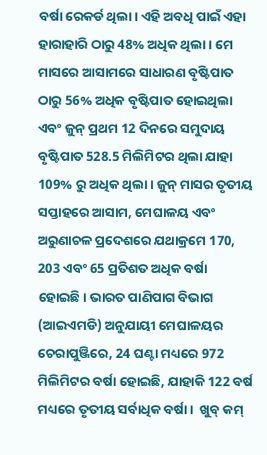ବର୍ଷା ରେକର୍ଡ ଥିଲା। ଏହି ଅବଧି ପାଇଁ ଏହା ହାରାହାରି ଠାରୁ 48% ଅଧିକ ଥିଲା। ମେ ମାସରେ ଆସାମରେ ସାଧାରଣ ବୃଷ୍ଟିପାତ ଠାରୁ 56% ଅଧିକ ବୃଷ୍ଟିପାତ ହୋଇଥିଲା ଏବଂ ଜୁନ୍ ପ୍ରଥମ 12 ଦିନରେ ସମୁଦାୟ ବୃଷ୍ଟିପାତ 528.5 ମିଲିମିଟର ଥିଲା ଯାହା 109% ରୁ ଅଧିକ ଥିଲା। ଜୁନ୍ ମାସର ତୃତୀୟ ସପ୍ତାହରେ ଆସାମ, ମେଘାଳୟ ଏବଂ ଅରୁଣାଚଳ ପ୍ରଦେଶରେ ଯଥାକ୍ରମେ 170, 203 ଏବଂ 65 ପ୍ରତିଶତ ଅଧିକ ବର୍ଷା ହୋଇଛି। ଭାରତ ପାଣିପାଗ ବିଭାଗ (ଆଇଏମଡି) ଅନୁଯାୟୀ ମେଘାଳୟର ଚେରାପୁଞ୍ଜିରେ, 24 ଘଣ୍ଟା ମଧ୍ୟରେ 972 ମିଲିମିଟର ବର୍ଷା ହୋଇଛି, ଯାହାକି 122 ବର୍ଷ ମଧ୍ୟରେ ତୃତୀୟ ସର୍ବାଧିକ ବର୍ଷା।  ଖୁବ୍ କମ୍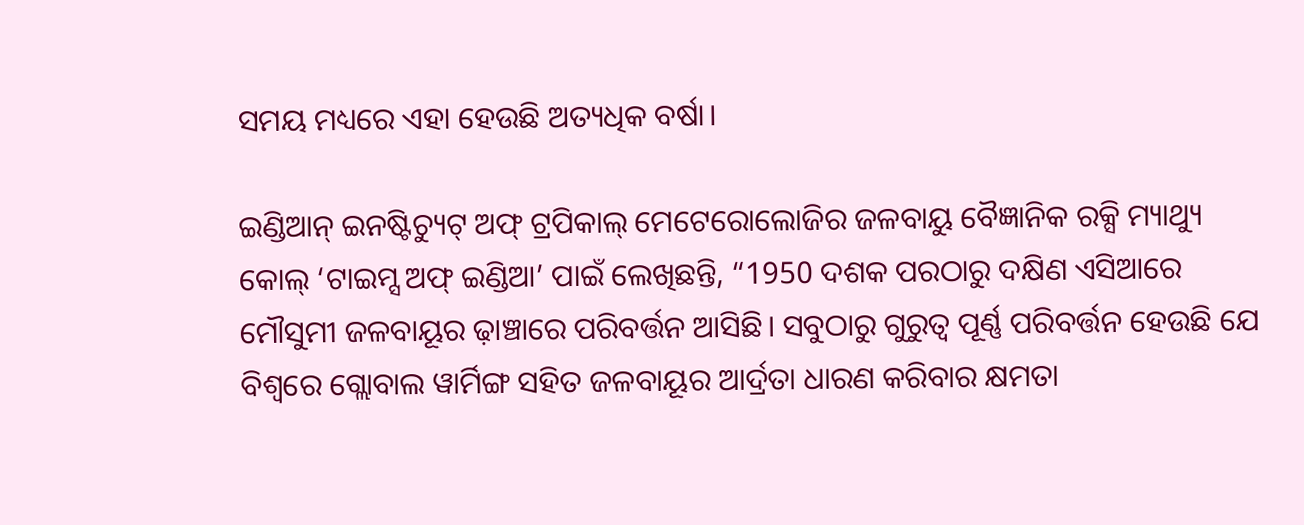ସମୟ ମଧ୍ୟରେ ଏହା ହେଉଛି ଅତ୍ୟଧିକ ବର୍ଷା।

ଇଣ୍ଡିଆନ୍ ଇନଷ୍ଟିଚ୍ୟୁଟ୍ ଅଫ୍ ଟ୍ରପିକାଲ୍ ମେଟେରୋଲୋଜିର ଜଳବାୟୁ ବୈଜ୍ଞାନିକ ରକ୍ସି ମ୍ୟାଥ୍ୟୁ କୋଲ୍ ‘ଟାଇମ୍ସ ଅଫ୍ ଇଣ୍ଡିଆ’ ପାଇଁ ଲେଖିଛନ୍ତି, “1950 ଦଶକ ପରଠାରୁ ଦକ୍ଷିଣ ଏସିଆରେ ମୌସୁମୀ ଜଳବାୟୂର ଢ଼ାଞ୍ଚାରେ ପରିବର୍ତ୍ତନ ଆସିଛି। ସବୁଠାରୁ ଗୁରୁତ୍ୱ ପୂର୍ଣ୍ଣ ପରିବର୍ତ୍ତନ ହେଉଛି ଯେ ବିଶ୍ୱରେ ଗ୍ଲୋବାଲ ୱାର୍ମିଙ୍ଗ ସହିତ ଜଳବାୟୂର ଆର୍ଦ୍ରତା ଧାରଣ କରିବାର କ୍ଷମତା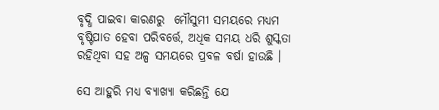ବୃଦ୍ଧି ପାଇବା କାରଣରୁ  ମୌସୁମୀ ସମୟରେ ମଧ୍ୟମ ବୃଷ୍ଟିପାତ ହେବା ପରିବର୍ତ୍ତେ, ଅଧିକ ସମୟ ଧରି ଶୁସ୍କତା ରହିଥିବା ସହ ଅଳ୍ପ ସମୟରେ ପ୍ରବଳ ବର୍ଷା ହାଉଛି ।

ସେ ଆହୁରି ମଧ୍ୟ ବ୍ୟାଖ୍ୟା କରିଛନ୍ତି ଯେ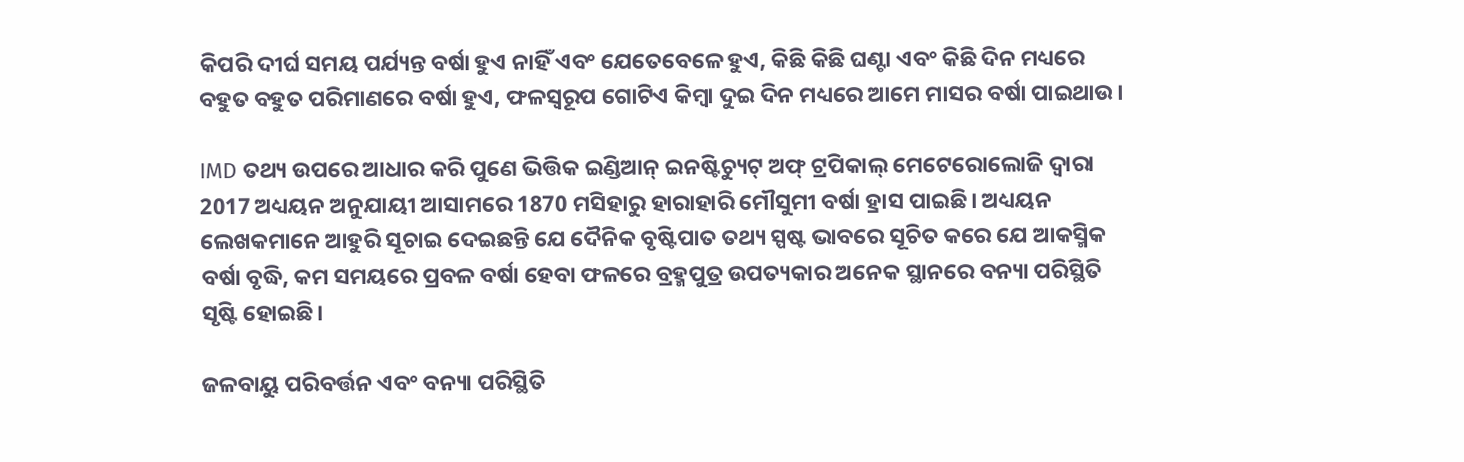କିପରି ଦୀର୍ଘ ସମୟ ପର୍ଯ୍ୟନ୍ତ ବର୍ଷା ହୁଏ ନାହିଁ ଏବଂ ଯେତେବେଳେ ହୁଏ, କିଛି କିଛି ଘଣ୍ଟା ଏବଂ କିଛି ଦିନ ମଧ୍ୟରେ ବହୁତ ବହୁତ ପରିମାଣରେ ବର୍ଷା ହୁଏ, ଫଳସ୍ୱରୂପ ଗୋଟିଏ କିମ୍ବା ଦୁଇ ଦିନ ମଧ୍ୟରେ ଆମେ ମାସର ବର୍ଷା ପାଇଥାଉ।

IMD ତଥ୍ୟ ଉପରେ ଆଧାର କରି ପୁଣେ ଭିତ୍ତିକ ଇଣ୍ଡିଆନ୍ ଇନଷ୍ଟିଚ୍ୟୁଟ୍ ଅଫ୍ ଟ୍ରପିକାଲ୍ ମେଟେରୋଲୋଜି ଦ୍ୱାରା 2017 ଅଧ୍ୟୟନ ଅନୁଯାୟୀ ଆସାମରେ 1870 ମସିହାରୁ ହାରାହାରି ମୌସୁମୀ ବର୍ଷା ହ୍ରାସ ପାଇଛି। ଅଧ୍ୟୟନ ଲେଖକମାନେ ଆହୁରି ସୂଚାଇ ଦେଇଛନ୍ତି ଯେ ଦୈନିକ ବୃଷ୍ଟିପାତ ତଥ୍ୟ ସ୍ପଷ୍ଟ ଭାବରେ ସୂଚିତ କରେ ଯେ ଆକସ୍ମିକ ବର୍ଷା ବୃଦ୍ଧି, କମ ସମୟରେ ପ୍ରବଳ ବର୍ଷା ହେବା ଫଳରେ ବ୍ରହ୍ମପୁତ୍ର ଉପତ୍ୟକାର ଅନେକ ସ୍ଥାନରେ ବନ୍ୟା ପରିସ୍ଥିତି ସୃଷ୍ଟି ହୋଇଛି।

ଜଳବାୟୁ ପରିବର୍ତ୍ତନ ଏବଂ ବନ୍ୟା ପରିସ୍ଥିତି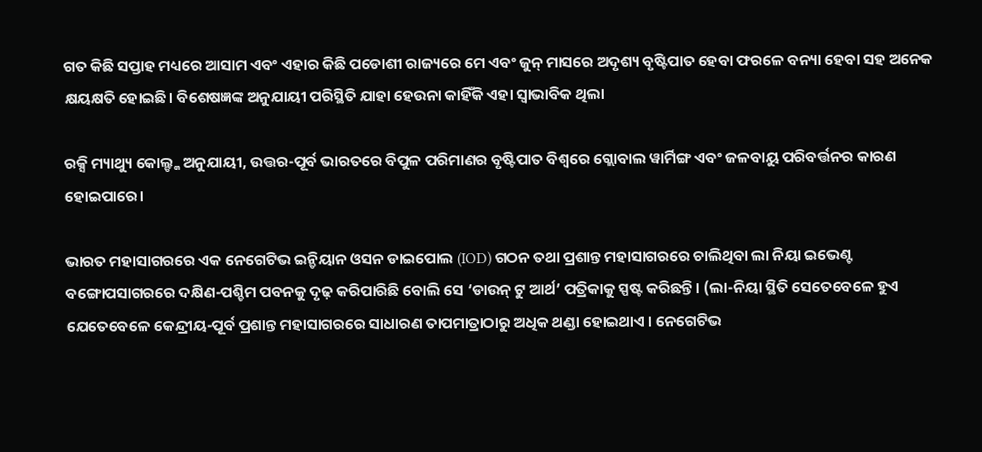ଗତ କିଛି ସପ୍ତାହ ମଧ୍ୟରେ ଆସାମ ଏବଂ ଏହାର କିଛି ପଡୋଶୀ ରାଜ୍ୟରେ ମେ ଏବଂ ଜୁନ୍ ମାସରେ ଅଦୃଶ୍ୟ ବୃଷ୍ଟିପାତ ହେବା ଫରଳେ ବନ୍ୟା ହେବା ସହ ଅନେକ କ୍ଷୟକ୍ଷତି ହୋଇଛି। ବିଶେଷଜ୍ଞଙ୍କ ଅନୁଯାୟୀ ପରିସ୍ଥିତି ଯାହା ହେଉନା କାହିଁକି ଏହା ସ୍ୱାଭାବିକ ଥିଲା

ରକ୍ସି ମ୍ୟାଥ୍ୟୁ କୋଲ୍ଙ୍କ ଅନୁଯାୟୀ, ଉତ୍ତର-ପୂର୍ବ ଭାରତରେ ବିପୁଳ ପରିମାଣର ବୃଷ୍ଟିପାତ ବିଶ୍ୱରେ ଗ୍ଲୋବାଲ ୱାର୍ମିଙ୍ଗ ଏବଂ ଜଳବାୟୁ ପରିବର୍ତ୍ତନର କାରଣ ହୋଇପାରେ।

ଭାରତ ମହାସାଗରରେ ଏକ ନେଗେଟିଭ ଇନ୍ଡିୟାନ ଓସନ ଡାଇପୋଲ (IOD) ଗଠନ ତଥା ପ୍ରଶାନ୍ତ ମହାସାଗରରେ ଚାଲିଥିବା ଲା ନିୟା ଇଭେଣ୍ଟ ବଙ୍ଗୋପସାଗରରେ ଦକ୍ଷିଣ-ପଶ୍ଚିମ ପବନକୁ ଦୃଢ଼ କରିପାରିଛି ବୋଲି ସେ ‘ଡାଉନ୍ ଟୁ ଆର୍ଥ’ ପତ୍ରିକାକୁ ସ୍ପଷ୍ଟ କରିଛନ୍ତି। (ଲା-ନିୟା ସ୍ଥିତି ସେତେବେଳେ ହୁଏ ଯେତେବେଳେ କେନ୍ଦ୍ରୀୟ-ପୂର୍ବ ପ୍ରଶାନ୍ତ ମହାସାଗରରେ ସାଧାରଣ ତାପମାତ୍ରାଠାରୁ ଅଧିକ ଥଣ୍ଡା ହୋଇଥାଏ । ନେଗେଟିଭ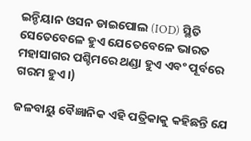ଇନ୍ଡିୟାନ ଓସନ ଡାଇପୋଲ (IOD) ସ୍ଥିତି ସେତେବେଳେ ହୁଏ ଯେତେବେଳେ ଭାରତ ମହାସାଗର ପଶ୍ଚିମରେ ଥଣ୍ଡା ହୁଏ ଏବଂ ପୂର୍ବରେ ଗରମ ହୁଏ।)

ଜଳବାୟୁ ବୈଜ୍ଞାନିକ ଏହି ପତ୍ରିକାକୁ କହିଛନ୍ତି ଯେ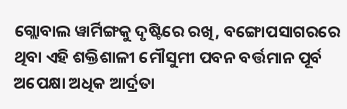ଗ୍ଲୋବାଲ ୱାର୍ମିଙ୍ଗକୁ ଦୃଷ୍ଟିରେ ରଖି, ବଙ୍ଗୋପସାଗରରେ ଥିବା ଏହି ଶକ୍ତିଶାଳୀ ମୌସୁମୀ ପବନ ବର୍ତ୍ତମାନ ପୂର୍ବ ଅପେକ୍ଷା ଅଧିକ ଆର୍ଦ୍ରତା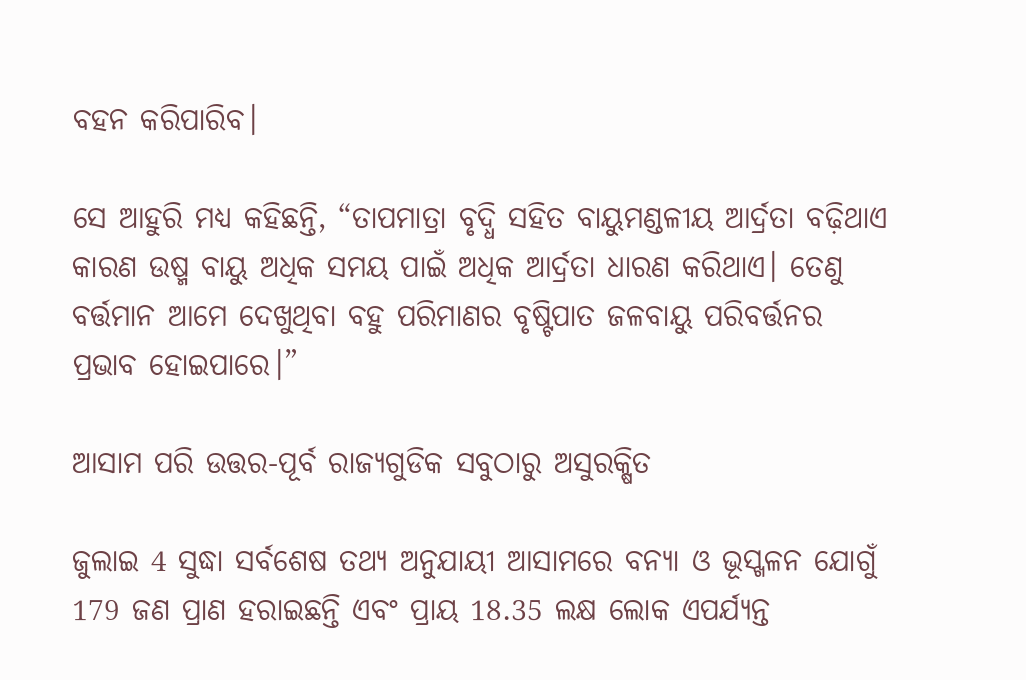ବହନ କରିପାରିବ।

ସେ ଆହୁରି ମଧ୍ୟ କହିଛନ୍ତି, “ତାପମାତ୍ରା ବୃଦ୍ଧି ସହିତ ବାୟୁମଣ୍ଡଳୀୟ ଆର୍ଦ୍ରତା ବଢ଼ିଥାଏ କାରଣ ଉଷ୍ମ ବାୟୁ ଅଧିକ ସମୟ ପାଇଁ ଅଧିକ ଆର୍ଦ୍ରତା ଧାରଣ କରିଥାଏ। ତେଣୁ ବର୍ତ୍ତମାନ ଆମେ ଦେଖୁଥିବା ବହୁ ପରିମାଣର ବୃଷ୍ଟିପାତ ଜଳବାୟୁ ପରିବର୍ତ୍ତନର ପ୍ରଭାବ ହୋଇପାରେ।”

ଆସାମ ପରି ଉତ୍ତର-ପୂର୍ବ ରାଜ୍ୟଗୁଡିକ ସବୁଠାରୁ ଅସୁରକ୍ଷିତ

ଜୁଲାଇ 4 ସୁଦ୍ଧା ସର୍ବଶେଷ ତଥ୍ୟ ଅନୁଯାୟୀ ଆସାମରେ ବନ୍ୟା ଓ ଭୂସ୍ଖଳନ ଯୋଗୁଁ 179 ଜଣ ପ୍ରାଣ ହରାଇଛନ୍ତି ଏବଂ ପ୍ରାୟ 18.35 ଲକ୍ଷ ଲୋକ ଏପର୍ଯ୍ୟନ୍ତ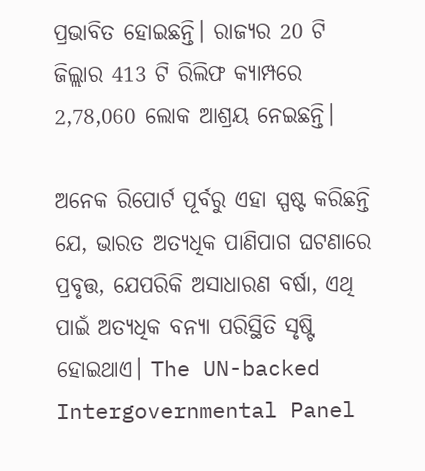ପ୍ରଭାବିତ ହୋଇଛନ୍ତି। ରାଜ୍ୟର 20 ଟି ଜିଲ୍ଲାର 413 ଟି ରିଲିଫ କ୍ୟାମ୍ପରେ 2,78,060 ଲୋକ ଆଶ୍ରୟ ନେଇଛନ୍ତି।

ଅନେକ ରିପୋର୍ଟ ପୂର୍ବରୁ ଏହା ସ୍ପଷ୍ଟ କରିଛନ୍ତି ଯେ, ଭାରତ ଅତ୍ୟଧିକ ପାଣିପାଗ ଘଟଣାରେ ପ୍ରବୃତ୍ତ, ଯେପରିକି ଅସାଧାରଣ ବର୍ଷା, ଏଥି ପାଇଁ ଅତ୍ୟଧିକ ବନ୍ୟା ପରିସ୍ଥିତି ସୃଷ୍ଟି ହୋଇଥାଏ। The UN-backed Intergovernmental Panel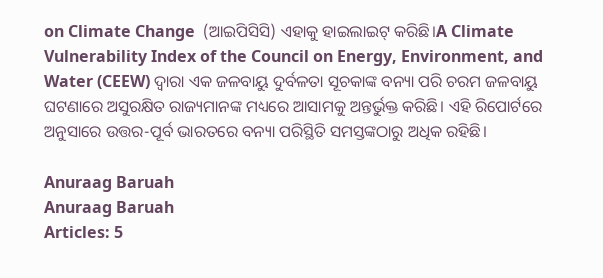on Climate Change  (ଆଇପିସିସି) ଏହାକୁ ହାଇଲାଇଟ୍ କରିଛି।A Climate Vulnerability Index of the Council on Energy, Environment, and Water (CEEW) ଦ୍ୱାରା ଏକ ଜଳବାୟୁ ଦୁର୍ବଳତା ସୂଚକାଙ୍କ ବନ୍ୟା ପରି ଚରମ ଜଳବାୟୁ ଘଟଣାରେ ଅସୁରକ୍ଷିତ ରାଜ୍ୟମାନଙ୍କ ମଧ୍ୟରେ ଆସାମକୁ ଅନ୍ତର୍ଭୁକ୍ତ କରିଛି। ଏହି ରିପୋର୍ଟରେ ଅନୁସାରେ ଉତ୍ତର-ପୂର୍ବ ଭାରତରେ ବନ୍ୟା ପରିସ୍ଥିତି ସମସ୍ତଙ୍କଠାରୁ ଅଧିକ ରହିଛି।

Anuraag Baruah
Anuraag Baruah
Articles: 5